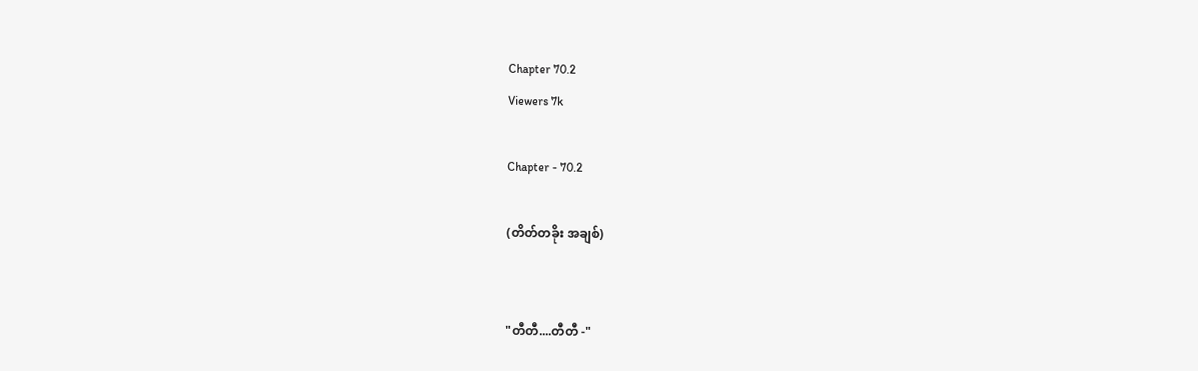Chapter 70.2
Viewers 7k

Chapter - 70.2

(တိတ်တခိုး အချစ်)


"တီတီ....တီတီ -"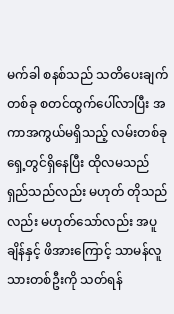မက်ခါ စနစ်သည် သတိပေးချက်တစ်ခု စတင်ထွက်ပေါ်လာပြီး အကာအကွယ်မရှိသည့် လမ်းတစ်ခု ရှေ့တွင်ရှိနေပြီး ထိုလမသည် ရှည်သည်လည်း မဟုတ် တိုသည်လည်း မဟုတ်သော်လည်း အပူချိန်နှင့် ဖိအားကြောင့် သာမန်လူသားတစ်ဦးကို သတ်ရန်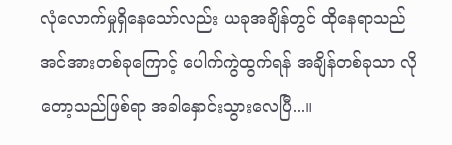လုံလောက်မှုရှိနေသော်လည်း ယခုအချိန်တွင် ထိုနေရာသည် အင်အားတစ်ခုကြောင့် ပေါက်ကွဲထွက်ရန် အချိန်တစ်ခုသာ လိုတော့သည်ဖြစ်ရာ အခါနှောင်းသွားလေပြီ...။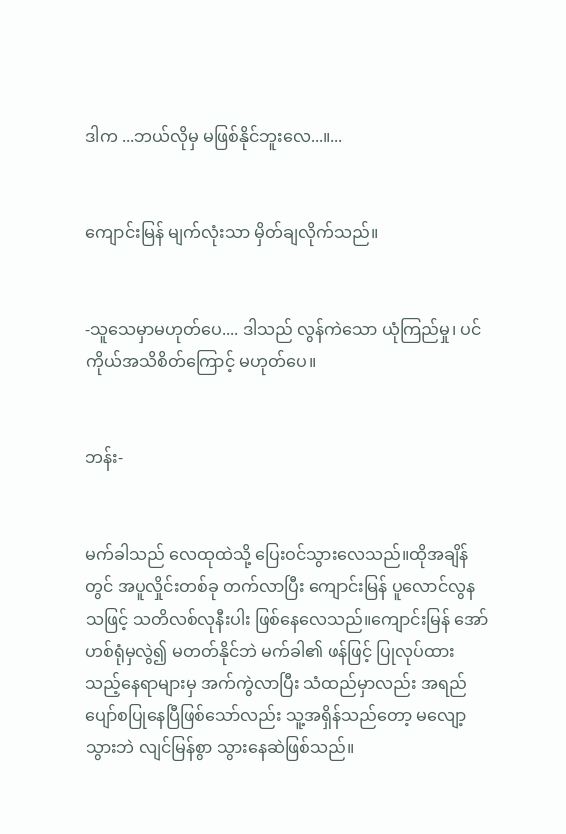ဒါက ...ဘယ်လိုမှ မဖြစ်နိုင်ဘူးလေ...။...


ကျောင်းမြန် မျက်လုံးသာ မှိတ်ချလိုက်သည်။


-သူသေမှာမဟုတ်‌ပေ.... ဒါသည် လွန်ကဲသော ယုံကြည်မှု၊ ပင်ကိုယ်အသိစိတ်‌ကြောင့် မဟုတ်ပေ။


ဘန်း-


မက်ခါသည် လေထုထဲသို့ ပြေးဝင်သွားလေသည်။ထိုအချိန်တွင် အပူလှိုင်းတစ်ခု တက်လာပြီး ကျောင်းမြန် ပူလောင်လွနသဖြင့် သတိလစ်လုနီးပါး ဖြစ်နေလေသည်။ကျောင်းမြန်‌ အော်ဟစ်ရုံမှလွဲ၍ မတတ်နိုင်ဘဲ မက်ခါ၏ ဖန်ဖြင့် ပြုလုပ်ထားသည့်နေရာများမှ အက်ကွဲလာပြီး သံထည်မှာလည်း အရည်ပျော်စပြုနေပြီဖြစ်သော်လည်း သူ့အရှိန်သည်တော့ မလျော့သွားဘဲ လျင်မြန်စွာ သွားနေဆဲဖြစ်သည်။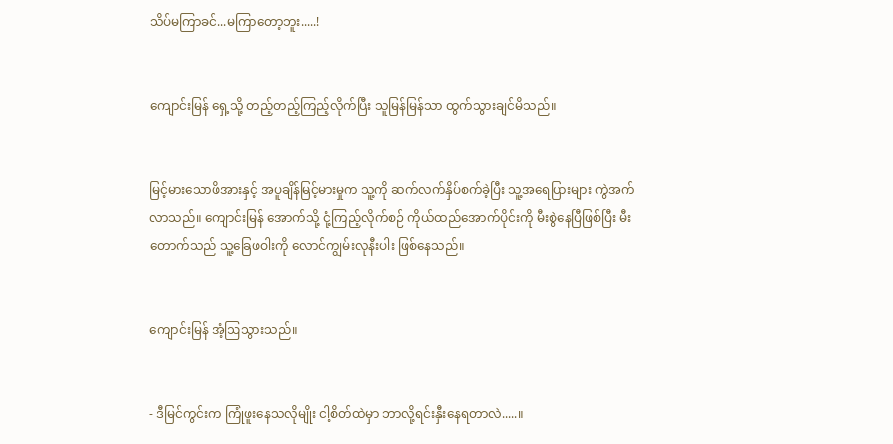သိပ်မကြာခင်...မကြာတော့ဘူး.....!


ကျောင်းမြန် ရှေ့သို့ တည့်တည့်ကြည့်လိုက်ပြီး သူမြန်မြန်သာ ထွက်သွားချင်မိသည်။


မြင့်မားသောဖိအားနှင့် အပူချိန်မြင့်မားမှုက သူ့ကို ဆက်လက်နှိပ်စက်ခဲ့ပြီး သူ့အရေပြားများ ကွဲအက်လာသည်။ ကျောင်းမြန် အောက်သို့ ငုံ့ကြည့်လိုက်စဉ် ကိုယ်ထည်အောက်ပိုင်းကို မီးစွဲနေပြီဖြစ်ပြီး မီးတောက်သည် သူ့ခြေဖဝါးကို လောင်ကျွမ်းလုနီးပါး ဖြစ်နေသည်။


ကျောင်းမြန် အံ့ဩသွားသည်။


- ဒီမြင်ကွင်းက ကြုံဖူးနေသလိုမျိုး ငါ့စိတ်ထဲမှာ ဘာလို့ရင်းနှီး‌နေရတာလဲ.....။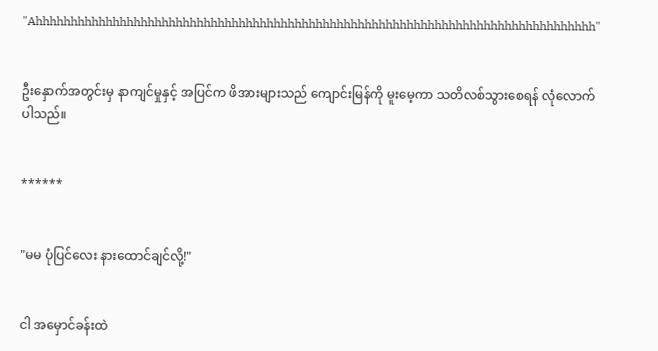"Ahhhhhhhhhhhhhhhhhhhhhhhhhhhhhhhhhhhhhhhhhhhhhhhhhhhhhhhhhhhhhhhhhhhhhhhhhhhhhhhh"


ဦးနှောက်အတွင်းမှ နာကျင်မှုနှင့် အပြင်က ဖိအားများသည် ကျောင်းမြန်ကို မူးမေ့ကာ သတိလစ်သွားစေရန် လုံလောက်ပါသည်။


******


"မမ ပုံပြင်လေး နားထောင်ချင်လို့!"


ငါ အမှောင်ခန်းထဲ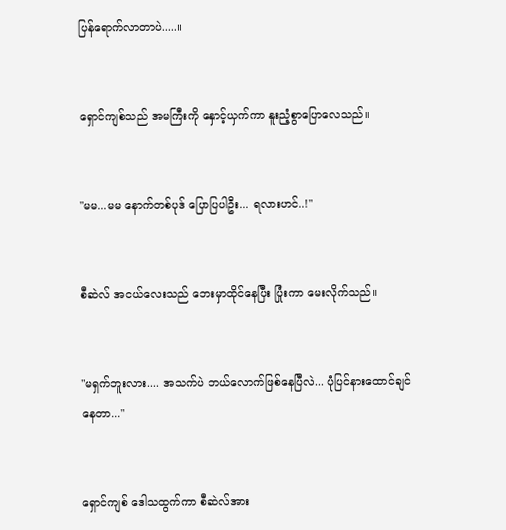ပြန်ရောက်လာတာပဲ.....။


ရှောင်ကျစ်သည် အမကြီးကို နှောင့်ယှက်ကာ နူးညံ့စွာပြောလေသည်။


"မမ...မမ နောက်တစ်ပုဒ် ပြောပြပါဦး... ရလားဟင်..!"


စီဆဲလ် အငယ်လေးသည် ဘေးမှာထိုင်နေပြီး ပြုံးကာ မေးလိုက်သည်။


"မရှက်ဘူးလား.... အသက်ပဲ ဘယ်လောက်ဖြစ်နေပြီလဲ... ပုံပြင်နားထောင်ချင်နေတာ..."


ရှောင်ကျစ် ‌ဒေါသထွက်ကာ စီဆဲလ်အား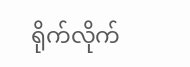ရိုက်လိုက်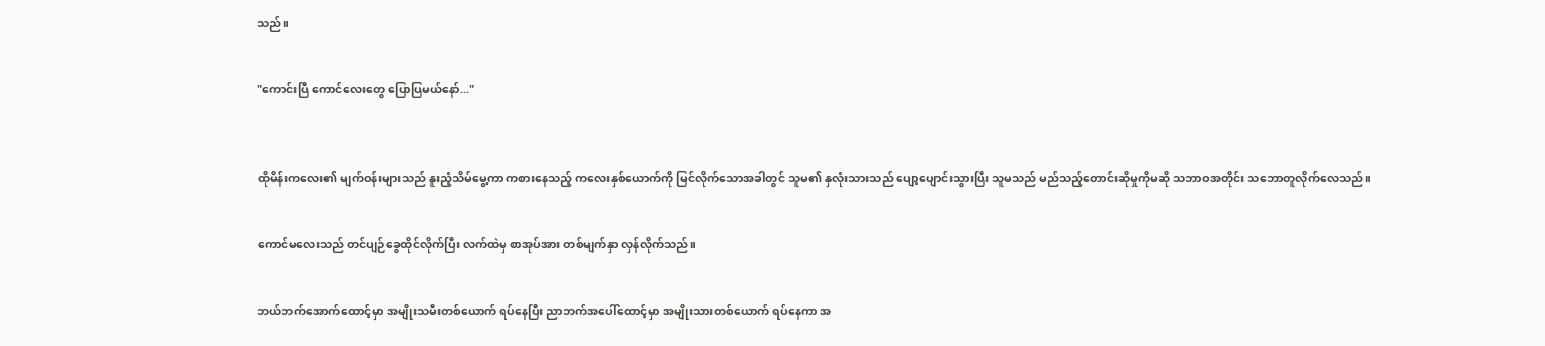သည်။


"ကောင်းပြီ ကောင်လေးတွေ ပြောပြမယ်နော်..."



ထိုမိန်းကလေး၏ မျက်ဝန်းများသည် နူးညံ့သိမ်မွေ့ကာ ကစားနေသည့် ကလေးနှစ်ယောက်ကို မြင်လိုက်သောအခါတွင် သူမ၏ နှလုံးသားသည် ပျော့ပျောင်းသွားပြီး သူမသည် မည်သည့်တောင်းဆိုမှုကိုမဆို သဘာဝအတိုင်း သဘောတူလိုက်လေသည်။


ကောင်မလေးသည် တင်ပျဉ်ခွေထိုင်လိုက်ပြီး လက်ထဲမှ စာအုပ်အား တစ်မျက်နှာ လှန်လိုက်သည်။


ဘယ်ဘက်အောက်ထောင့်မှာ အမျိုးသမီးတစ်ယောက် ရပ်နေပြီး ညာဘက်အပေါ်ထောင့်မှာ အမျိုးသားတစ်ယောက် ရပ်နေကာ အ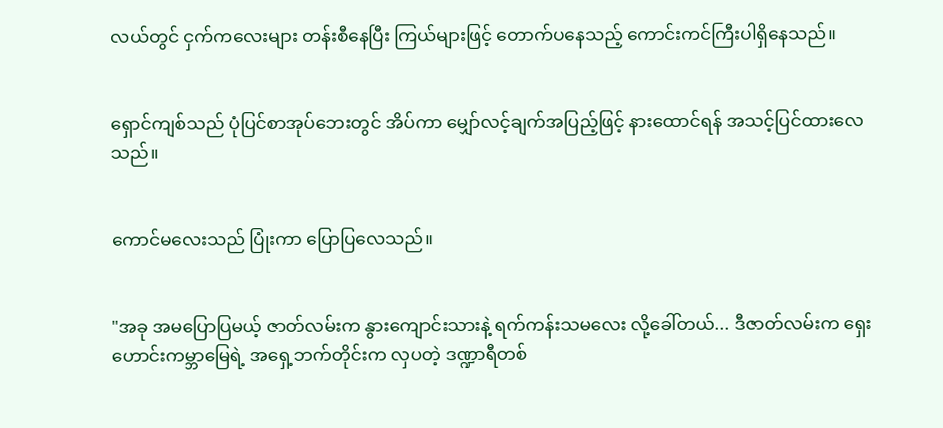လယ်တွင် ငှက်ကလေးများ တန်းစီနေပြီး ကြယ်များဖြင့် တောက်ပနေသည့် ကောင်းကင်ကြီးပါရှိနေသည်။


ရှောင်ကျစ်သည် ပုံပြင်စာအုပ်ဘေးတွင် အိပ်ကာ မျှော်လင့်ချက်အပြည့်ဖြင့် နားထောင်ရန် အသင့်ပြင်ထားလေသည်။


ကောင်မလေးသည် ပြုံးကာ ပြောပြလေသည်။


"အခု အမပြောပြမယ့် ဇာတ်လမ်းက နွားကျောင်းသားနဲ့ ရက်ကန်းသမလေး လို့‌ခေါ်တယ်... ဒီဇာတ်လမ်းက ရှေးဟောင်းကမ္ဘာမြေရဲ့ အရှေ့ဘက်တိုင်းက လှပတဲ့ ဒဏ္ဍာရီတစ်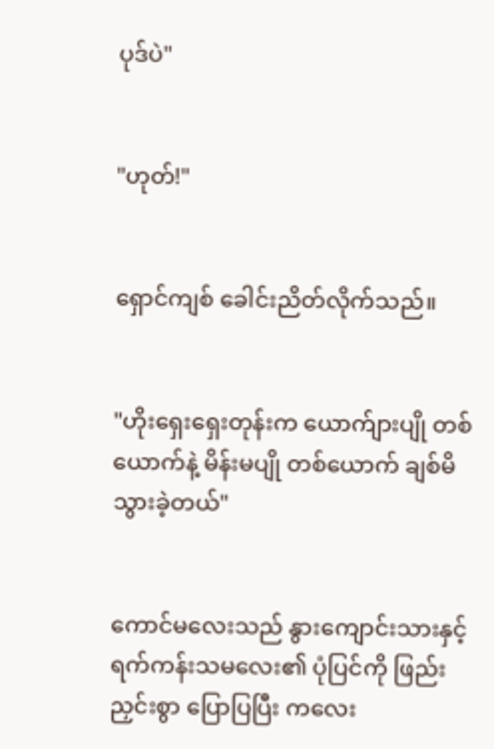ပုဒ်ပဲ"


"ဟုတ်!"


ရှောင်ကျစ် ခေါင်းညိတ်လိုက်သည်။


"ဟိုးရှေးရှေးတုန်းက ယောက်ျားပျို တစ်ယောက်နဲ့ မိန်းမပျို တစ်ယောက် ချစ်မိသွားခဲ့တယ်"


ကောင်မလေးသည် နွားကျောင်းသားနှင့် ရက်ကန်းသမလေး၏ ပုံပြင်ကို ဖြည်းညှင်းစွာ ပြောပြပြီး ကလေး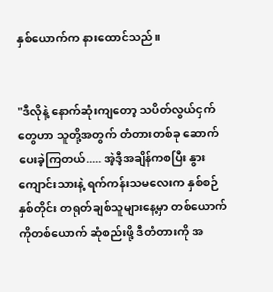နှစ်ယောက်က နားထောင်သည်။


"ဒီလိုနဲ့ နောက်ဆုံးကျတော့ သပိတ်လွယ်ငှက်တွေဟာ သူတို့အတွက် တံတားတစ်ခု ဆောက်ပေးခဲ့ကြတယ်..... အဲ့ဒီ့အချိန်ကစပြီး နွားကျောင်းသားနဲ့ ရက်ကန်းသမလေးက နှစ်စဉ်နှစ်တိုင်း တရုတ်ချစ်သူများနေ့မှာ တစ်ယောက်ကိုတစ်ယောက် ဆုံစည်းဖို့ ဒီတံတားကို အ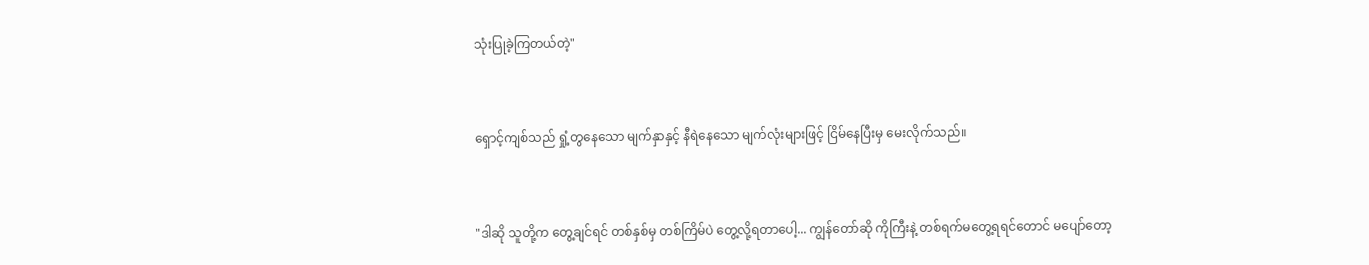သုံးပြုခဲ့ကြတယ်တဲ့"


ရှောင့်ကျစ်သည် ရှုံ့တွနေသော မျက်နှာနှင့် နီရဲနေသော မျက်လုံးများဖြင့် ငြိမ်နေပြီးမှ မေးလိုက်သည်။


"ဒါဆို သူတို့က တွေ့ချင်ရင် တစ်နှစ်မှ တစ်ကြိမ်ပဲ တွေ့လို့ရတာပေါ့... ကျွန်တော်ဆို ကိုကြီးနဲ့ တစ်ရက်‌မတွေ့ရရင်တောင် မပျော်တော့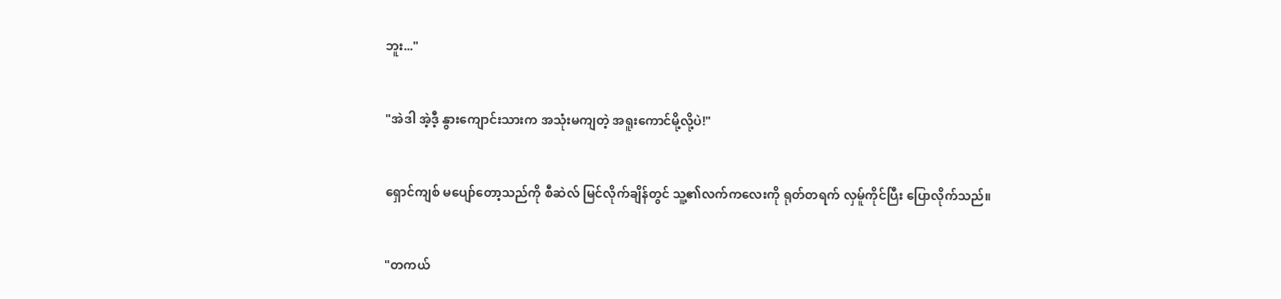ဘူး..."


"အဲဒါ အဲ့ဒီ့ နွားကျောင်းသားက အသုံးမကျတဲ့ အရူးကောင်မို့လို့ပဲ!"


ရှောင်ကျစ် မပျော်တော့သည်ကို စီဆဲလ် မြင်လိုက်ချိန်တွင် သူ့၏လက်ကလေးကို ရုတ်တရက် လှမ်ူကိုင်ပြီး ပြောလိုက်သည်။


"တကယ်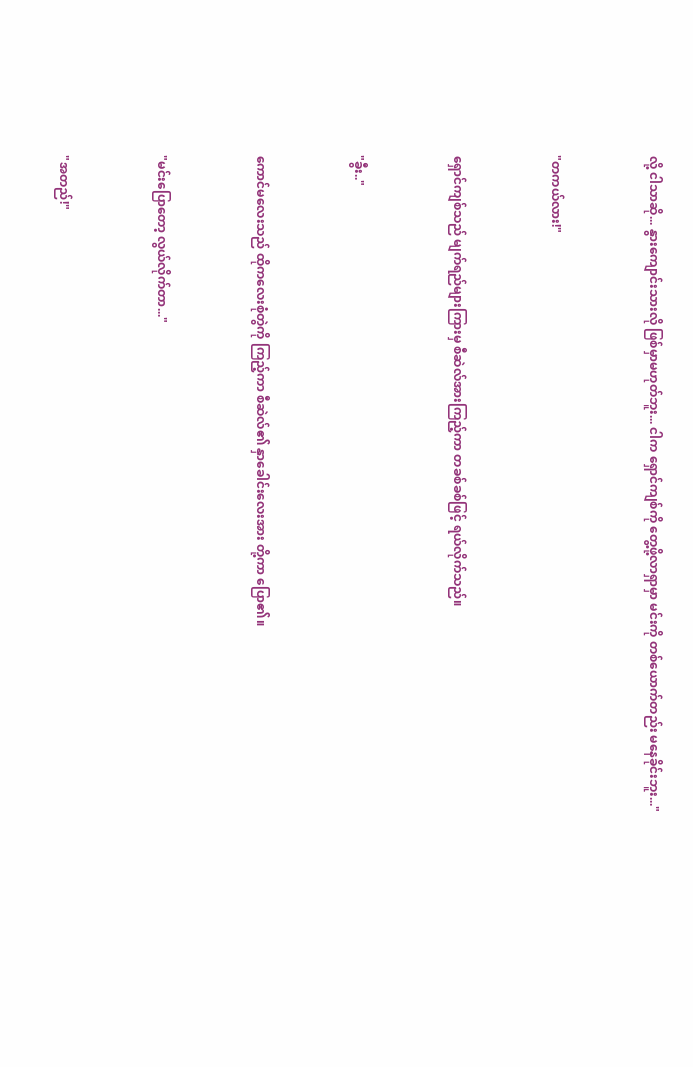လို့ ငါသာဆို... နွားကျောင်းသားလို ဖြစ်မှာမဟုတ်ဘူး... ငါက ရှောင်ကျစ်ကို တွေ့ဖို့လာရှာမှာ မင်းကို တစ်ယောက်တည်း မနေခိုင်းဘူး..."


"တကယ်လား!"


ရှောင်ကျစ်သည် မျက်ရည်များကြားမှ စီဆဲလ်အားကြည့်ကာ တခစ်ခစ်ဖြင့် ရယ်လိုက်သည်။


"ခွီး.."


ကောင်မလေးသည် ထိုကလေးစုံတွဲကို ကြည့်ကာ စီဆဲလ်၏ နှာခေါင်းလေးအား တို့ကာ ပြော၏။


"မင်းပြောတော့ လွယ်လိုက်တာ..."


"အတည်!"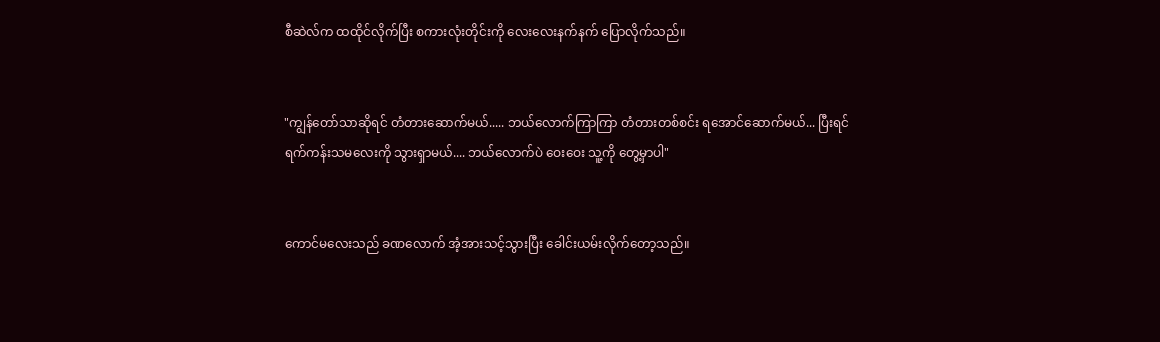စီဆဲလ်က ထထိုင်လိုက်ပြီး စကားလုံးတိုင်းကို လေးလေးနက်နက် ပြောလိုက်သည်။


"ကျွန်တော်သာဆိုရင် တံတားဆောက်မယ်..... ဘယ်လောက်ကြာကြာ တံတားတစ်စင်း ရအောင်ဆောက်မယ်... ပြီးရင် ရက်ကန်းသမလေးကို သွားရှာမယ်.... ဘယ်လောက်ပဲ ဝေးဝေး သူ့ကို တွေ့မှာပါ"


ကောင်မလေးသည် ခဏလောက် အံ့အားသင့်သွားပြီး ခေါင်းယမ်းလိုက်တော့သည်။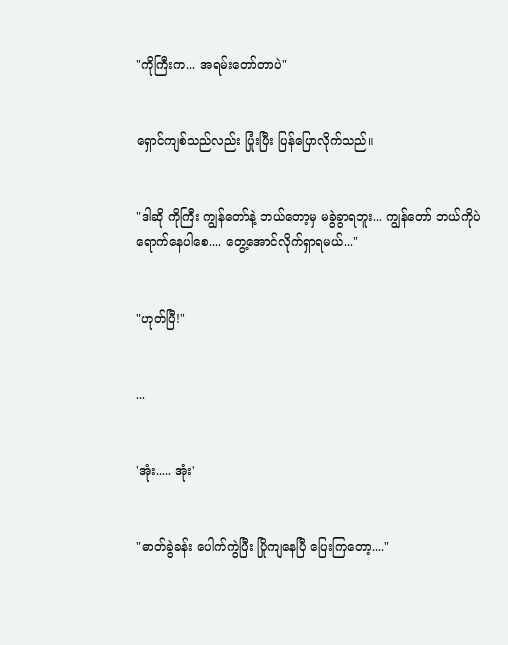"ကိုကြီးက... အရမ်းတော်တာပဲ"


ရှောင်ကျစ်သည်လည်း ပြုံးပြီး ပြန်ပြောလိုက်သည်။


"ဒါဆို ကိုကြီး ကျွန်တော်နဲ့ ဘယ်တော့မှ မခွဲခွာရဘူး... ကျွန်တော် ဘယ်ကိုပဲ ရောက်နေပါစေ.... တွေ့အောင်လိုက်ရှာရမယ်..."


"ဟုတ်ပြီ!"


...


'အုံး..... အုံး'


"ဓာတ်ခွဲခန်း ပေါက်ကွဲပြီး ပြိုကျ‌နေပြီ ပြေးကြတော့...."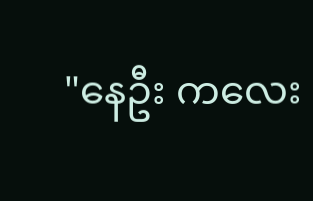"နေဦး ကလေး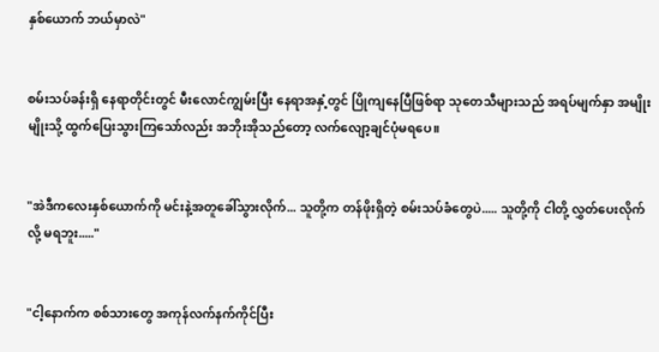နှစ်ယောက် ဘယ်မှာလဲ"


စမ်းသပ်ခန်းရှိ နေရာတိုင်းတွင် မီးလောင်ကျွမ်းပြီး နေရာအနှံ့တွင် ပြိုကျ‌နေပြီဖြစ်ရာ သုတေသီများသည် အရပ်မျက်နှာ အမျိုးမျိုးသို့ ထွက်ပြေးသွားကြသော်လည်း အဘိုးအိုသည်တော့ လက်လျော့ချင်ပုံမရပေ။


"အဲဒီကလေးနှစ်ယောက်ကို မင်းနဲ့အတူခေါ်သွားလိုက်... သူတို့က တန်ဖိုးရှိတဲ့ စမ်းသပ်ခံ‌တွေပဲ..... သူတို့ကို ငါတို့ လွှတ်ပေးလိုက်လို့ မရဘူး....."


"ငါ့နောက်က စစ်သား‌တွေ အကုန်လက်နက်ကိုင်ပြီး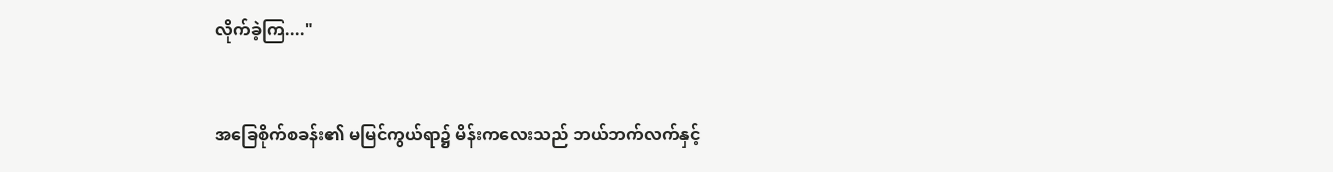လိုက်ခဲ့ကြ...."


အခြေစိုက်စခန်း၏ မမြင်ကွယ်ရာ၌ မိန်းက‌လေးသည် ဘယ်ဘက်လက်နှင့်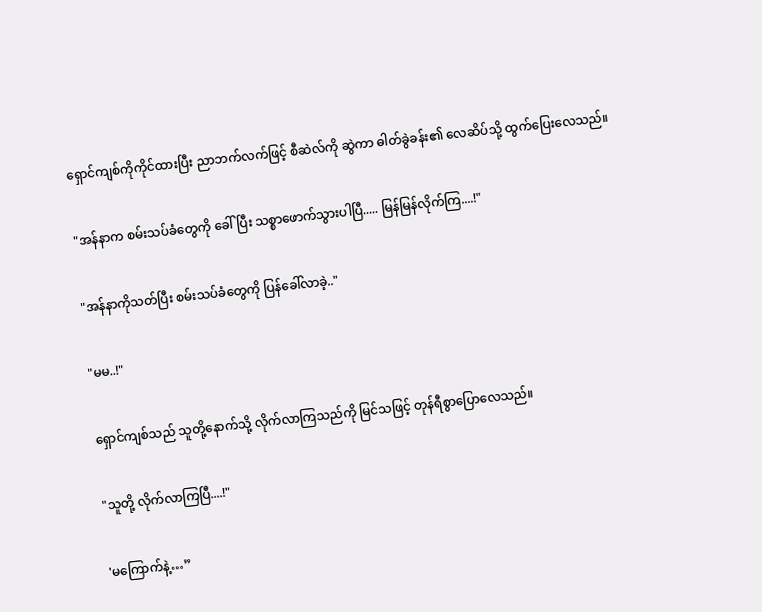ရှောင်ကျစ်ကိုကိုင်ထားပြီး ညာဘက်လက်ဖြင့် စီဆဲလ်ကို ဆွဲကာ ဓါတ်ခွဲခန်း၏ လေဆိပ်သို့ ထွက်ပြေးလေသည်။


"အန်နာက စမ်းသပ်ခံတွေကို ခေါ်ပြီး သစ္စာဖောက်သွားပါပြီ..... မြန်မြန်လိုက်ကြ....!"


"အန်နာကိုသတ်ပြီး စမ်းသပ်ခံတွေကို ပြန်ခေါ်လာခဲ့.."


"မမ..!"


ရှောင်ကျစ်သည် သူတို့နောက်သို့ လိုက်လာကြသည်ကို မြင်သဖြင့် တုန်ရီ‌စွာပြောလေသည်။


"သူတို့ လိုက်လာကြပြီ....!"


'မကြောက်နဲ့…”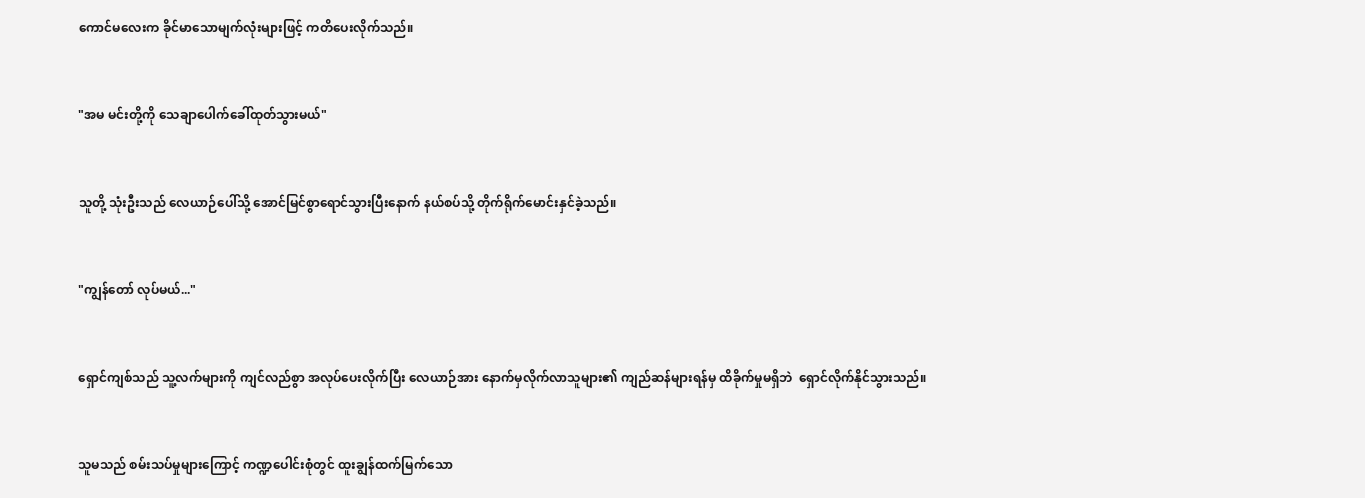ကောင်မလေးက ခိုင်မာသောမျက်လုံးများဖြင့် ကတိပေးလိုက်သည်။


"အမ မင်းတို့ကို သေချာပေါက်ခေါ်ထုတ်သွားမယ်"


သူတို့ သုံးဦးသည် လေယာဉ်ပေါ်သို့ အောင်မြင်စွာရောင်သွားပြီးနောက် နယ်စပ်သို့ တိုက်ရိုက်မောင်းနှင်ခဲ့သည်။


"ကျွန်တော် လုပ်မယ်..."


ရှောင်ကျစ်သည် သူ့လက်များကို ကျင်လည်စွာ အလုပ်ပေးလိုက်ပြီး လေယာဉ်အား နောက်မှလိုက်လာသူများ၏ ကျည်ဆန်များရန်မှ ထိခိုက်မှုမရှိဘဲ ‌‌ ရှောင်လိုက်နိုင်သွားသည်။


သူမသည် စမ်းသပ်မှုများကြောင့် ကဏ္ဍပေါင်းစုံတွင် ထူးချွန်ထက်မြက်သော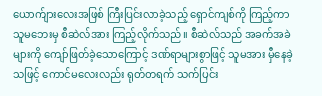ယောက်ျားလေးအဖြစ် ကြီးပြင်းလာခဲ့သည့် ရှောင်ကျစ်ကို ကြည့်ကာ သူမဘေးမှ စီဆဲလ်အား ကြည့်လိုက်သည်။ စီဆဲလ်သည် အခက်အခဲများကို ကျော်ဖြတ်ခဲ့သောကြောင့် ဒဏ်ရာများစွာဖြင့် သူမအား မှီနေခဲ့သဖြင့် ကောင်မလေးလည်း ရုတ်တရက် သက်ပြင်း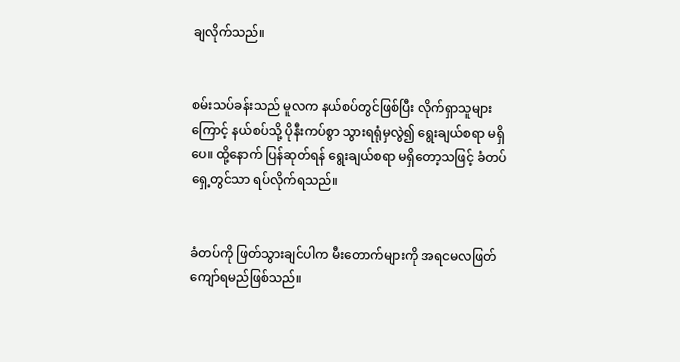ချလိုက်သည်။


စမ်းသပ်ခန်းသည် မူလက နယ်စပ်တွင်ဖြစ်ပြီး လိုက်ရှာသူများကြောင့် နယ်စပ်သို့ ပိုနီးကပ်စွာ သွားရရုံမှလွဲ၍ ရွေးချယ်စရာ မရှိပေ။ ထို့နောက် ပြန်ဆုတ်ရန် ရွေးချယ်စရာ မရှိတော့သဖြင့် ခံတပ်ရှေ့တွင်သာ ရပ်လိုက်ရသည်။


ခံတပ်ကို ဖြတ်သွားချင်ပါက မီးတောက်များကို အရငမလဖြတ်ကျော်ရမည်ဖြစ်သည်။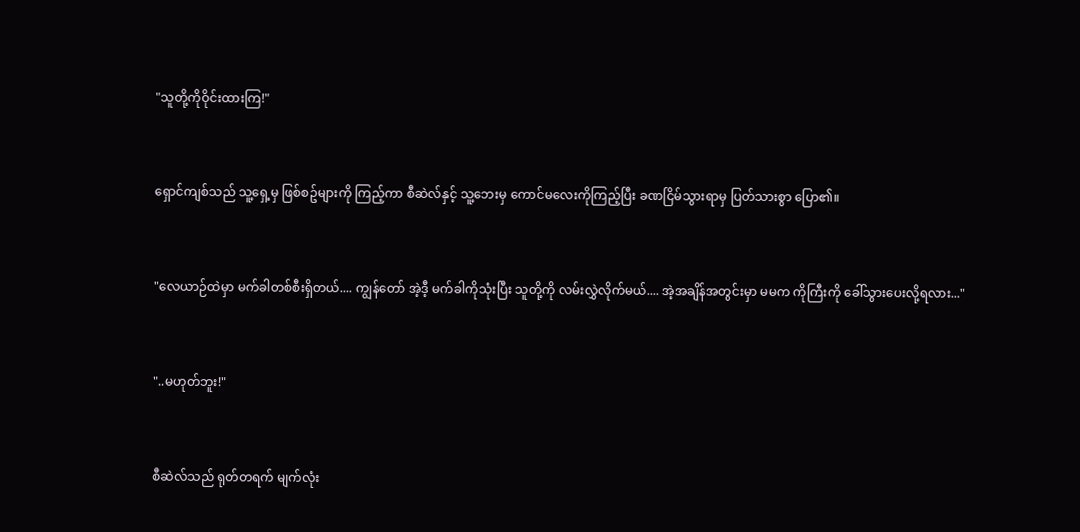"သူတို့ကိုဝိုင်းထားကြ!"


ရှောင်ကျစ်သည် သူ့‌ရှေ့မှ ဖြစ်စဥ်များကို ကြည့်ကာ စီဆဲလ်နှင့် သူ့ဘေးမှ ကောင်မလေးကိုကြည့်ပြီး ခဏငြိမ်သွားရာမှ ပြတ်သားစွာ ပြော၏။


"လေယာဉ်ထဲမှာ မက်ခါတစ်စီးရှိတယ်.... ကျွန်တော် အဲ့ဒီ့ မက်ခါကိုသုံးပြီး သူတို့ကို လမ်းလွှဲလိုက်မယ်.... အဲ့အချိန်အတွင်းမှာ မမက ကိုကြီးကို ခေါ်သွားပေးလို့ရလား..."


"..မဟုတ်ဘူး!"


စီဆဲလ်သည် ရုတ်တရက် မျက်လုံး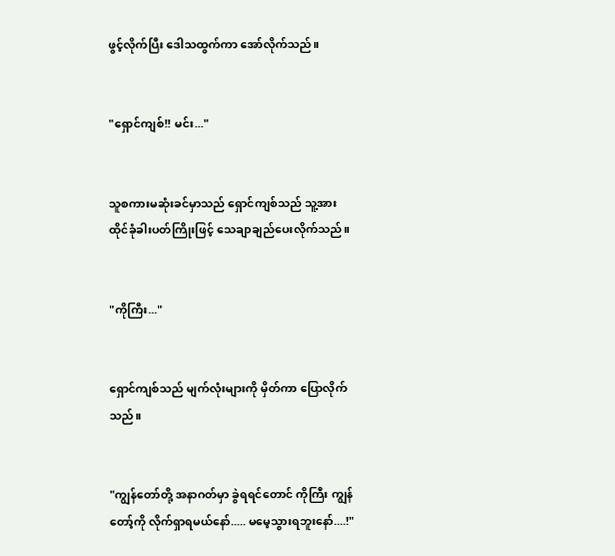ဖွင့်လိုက်ပြီး ဒေါသထွက်ကာ ‌အော်လိုက်သည်။


"ရှောင်ကျစ်!! မင်း..."


သူစကားမဆုံးခင်မှာသည် ရှောင်ကျစ်သည် သူ့အား ထိုင်ခုံခါးပတ်ကြိုးဖြင့် သေချာချည်ပေးလိုက်သည်။


"ကိုကြီး..."


ရှောင်ကျစ်သည် မျက်လုံးများကို မှိတ်ကာ ပြောလိုက်သည်။


"ကျွန်တော်တို့ အနာဂတ်မှာ ခွဲရရင်တောင် ကိုကြီး ကျွန်တော့်ကို လိုက်ရှာရမယ်နော်..... မမေ့သွားရဘူးနော်....!"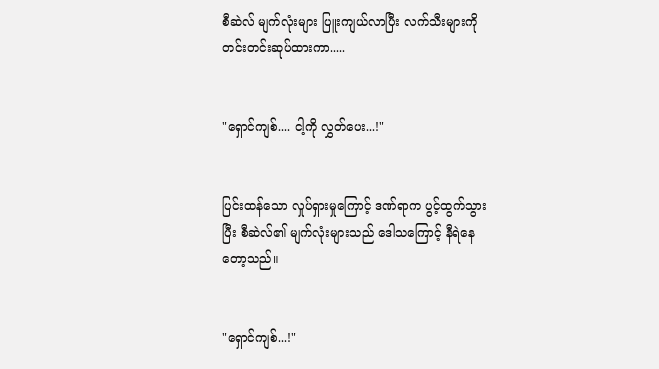စီ‌ဆဲလ် မျက်လုံးများ ပြူးကျယ်လာပြီး လက်သီးများကို တင်းတင်းဆုပ်ထားကာ.....


"ရှောင်ကျစ်.... ငါ့ကို လွှတ်ပေး...!"


ပြင်းထန်သော လှုပ်ရှားမှုကြောင့် ဒဏ်ရာက ပွင့်ထွက်သွားပြီး စီဆဲလ်၏ မျက်လုံးများသည် ဒေါသကြောင့် နီရဲနေတော့သည်။


"ရှောင်ကျစ်...!"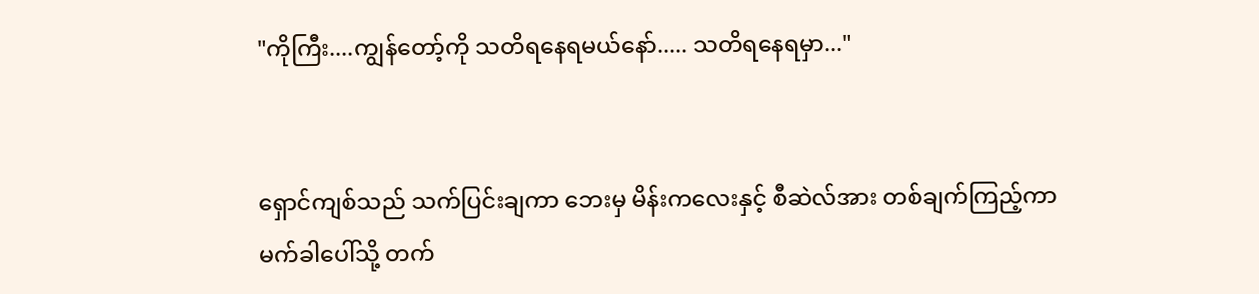"ကိုကြီး....ကျွန်တော့်ကို သတိရနေရမယ်နော်..... သတိရနေရမှာ..."


ရှောင်ကျစ်သည် သက်ပြင်းချကာ ဘေးမှ မိန်းကလေးနှင့် စီဆဲလ်အား တစ်ချက်ကြည့်ကာ မက်ခါ‌ပေါ်သို့ တက်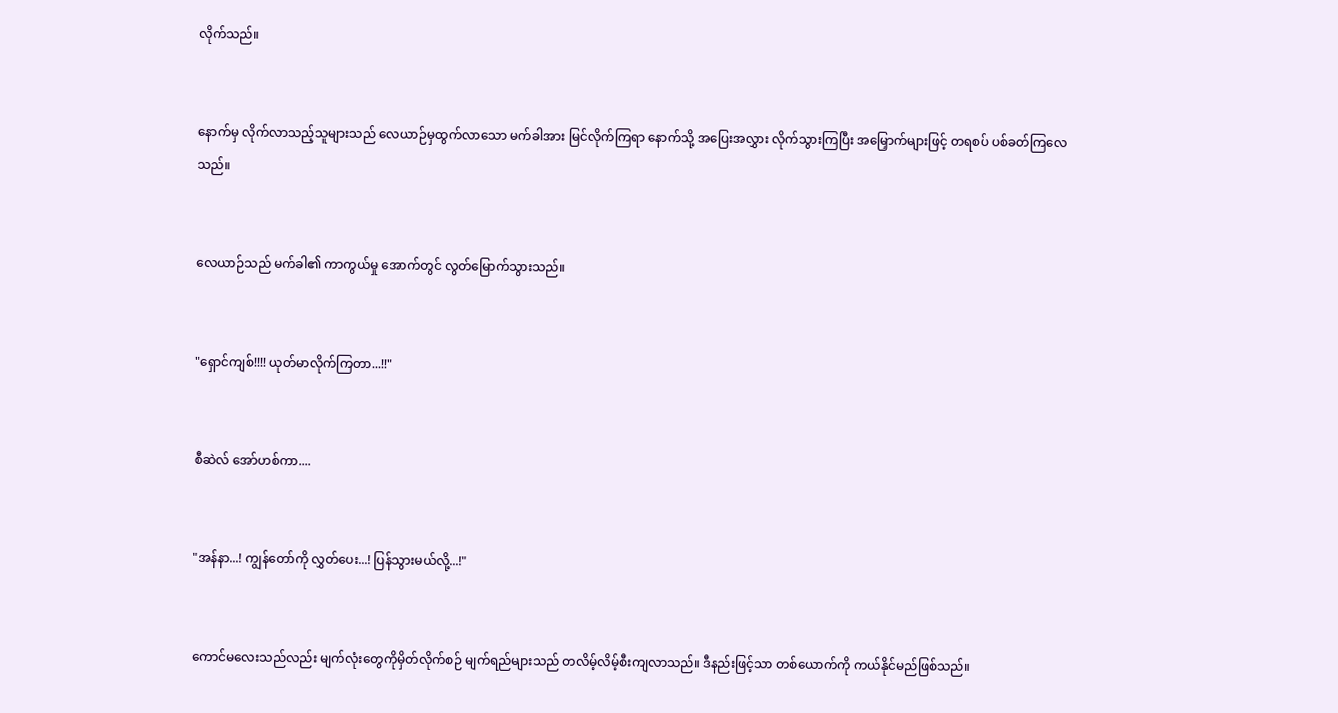လိုက်သည်။


နောက်မှ လိုက်လာသည့်သူများသည် လေယာဉ်မှထွက်လာသော မက်ခါအား မြင်လိုက်ကြရာ နောက်သို့ အပြေးအလွှား လိုက်သွားကြပြီး အမြှောက်များဖြင့် တရစပ် ပစ်ခတ်ကြ‌လေသည်။


လေယာဉ်သည် မက်ခါ၏ ကာကွယ်မှု အောက်တွင် လွတ်မြောက်သွားသည်။


"ရှောင်ကျစ်!!!! ယုတ်မာလိုက်ကြတာ...!!"


စီဆဲလ် အော်ဟစ်ကာ....


"အန်နာ...! ကျွန်တော်ကို လွှတ်ပေး...! ပြန်သွားမယ်လို့...!"


ကောင်မလေးသည်လည်း မျက်လုံးတွေကိုမှိတ်လိုက်စဉ် မျက်ရည်များသည် တလိမ့်လိမ့်စီးကျလာသည်။ ဒီနည်းဖြင့်သာ တစ်ယောက်ကို ကယ်နိုင်မည်ဖြစ်သည်။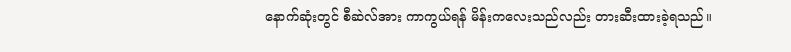နောက်ဆုံးတွင် စီဆဲလ်အား ကာကွယ်ရန် မိန်းကလေးသည်လည်း တားဆီးထားခဲ့ရသည်။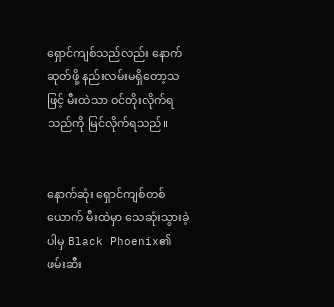ရှောင်ကျစ်သည်လည်း နောက်ဆုတ်ဖို့ နည်းလမ်းမရှိတော့သဖြင့် မီးထဲသာ ဝင်တိုးလိုက်ရသည်ကို မြင်လိုက်ရသည်။


နောက်ဆုံး ရှောင်ကျစ်တစ်ယောက် မီးထဲမှာ သေဆုံးသွားခဲ့ပါမှ Black Phoenix၏ ဖမ်းဆီး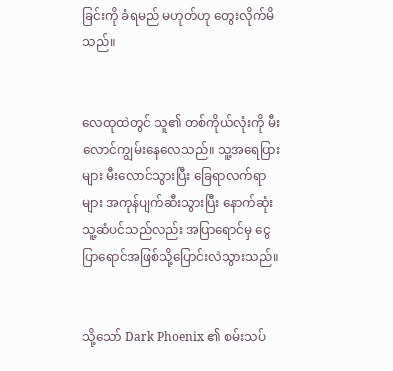ခြင်းကို ခံရမည် မဟုတ်ဟု တွေးလိုက်မိသည်။


လေထုထဲတွင် သူ၏ တစ်ကိုယ်လုံးကို မီးလောင်ကျွမ်း‌နေ‌လေသည်။ သူ့အရေပြားများ မီးလောင်သွားပြီး ခြေရာလက်ရာများ အကုန်ပျက်ဆီးသွားပြီး နောက်ဆုံး သူ့ဆံပင်သည်လည်း အပြာရောင်မှ ငွေပြာရောင်အဖြစ်သို့‌ပြောင်းလဲသွားသည်။


သို့သော် Dark Phoenix ၏ စမ်းသပ်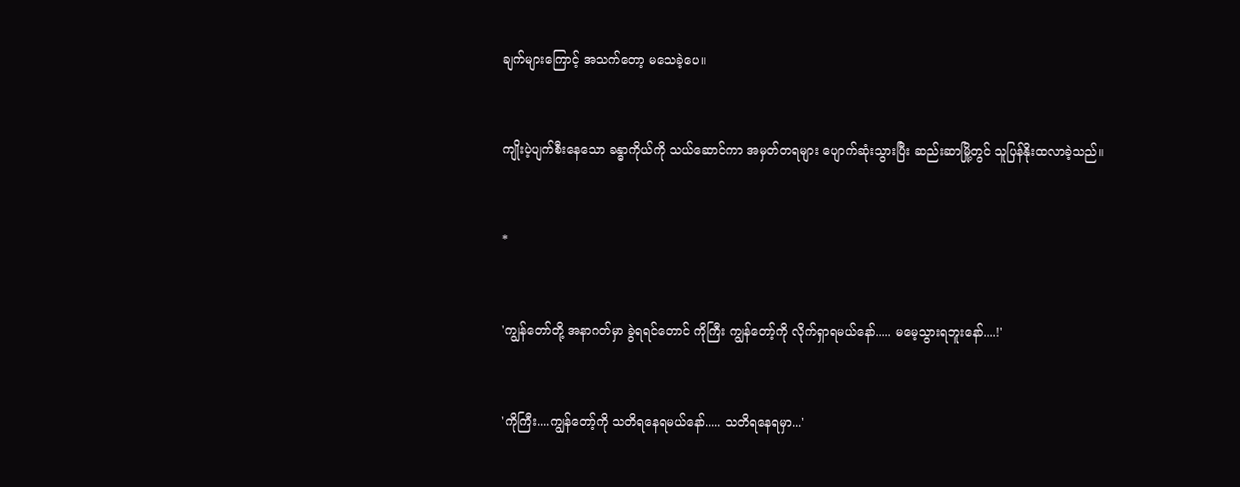ချက်များကြောင့် အသက်တော့ မသေခဲ့ပေ။


ကျိုးပဲ့ပျက်စီးနေသော ခန္ဓာကိုယ်ကို သယ်ဆောင်ကာ အမှတ်တရများ ပျောက်ဆုံးသွားပြီး ဆည်းဆာမြို့တွင် သူပြန်နိုးထလာခဲ့သည်။


*


'ကျွန်တော်တို့ အနာဂတ်မှာ ခွဲရရင်တောင် ကိုကြီး ကျွန်တော့်ကို လိုက်ရှာရမယ်နော်..... မမေ့သွားရဘူးနော်....!'


'ကိုကြီး....ကျွန်တော့်ကို သတိရနေရမယ်နော်..... သတိရနေရမှာ...'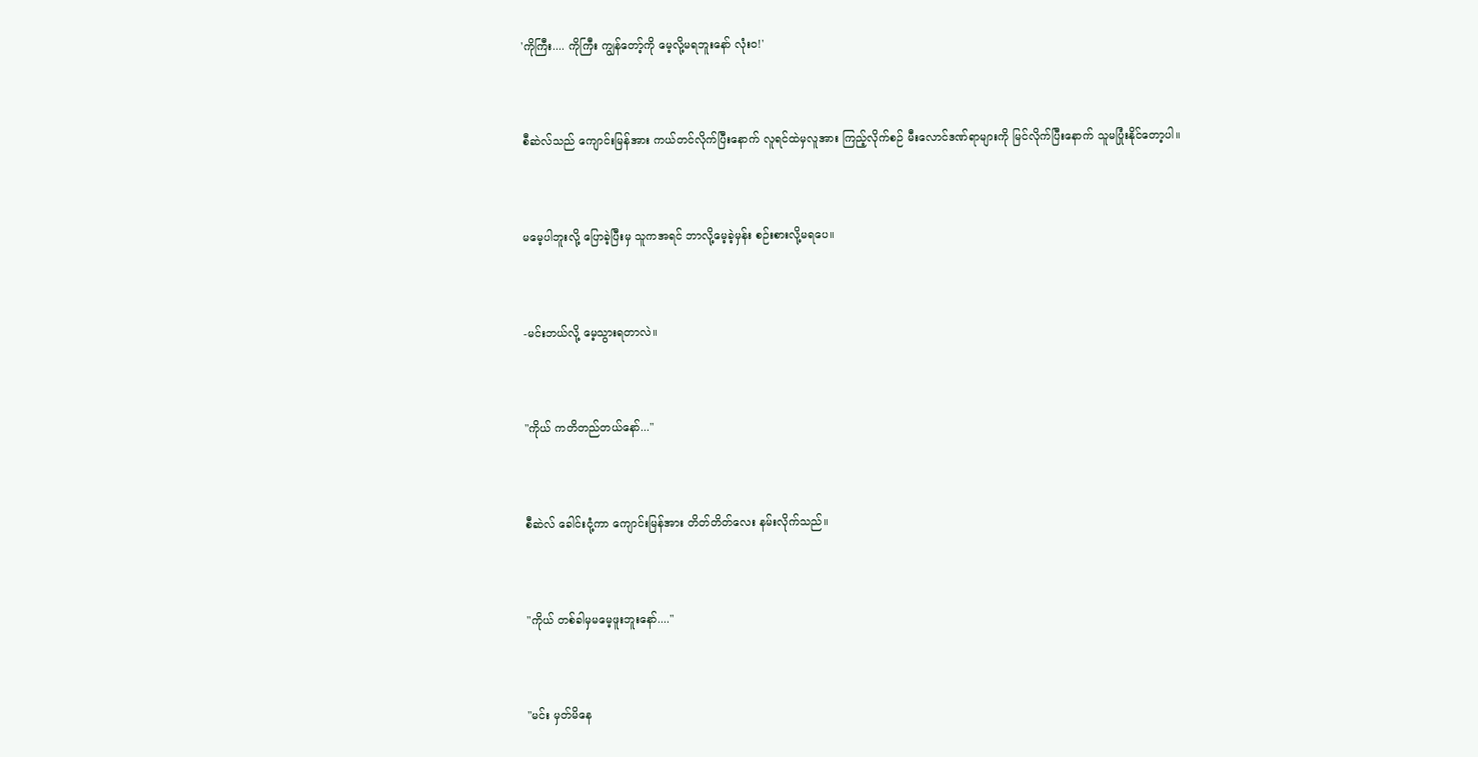'ကိုကြီး.... ကိုကြီး ကျွန်တော့်ကို မေ့လို့မရဘူးနော် လုံးဝ!'


စီဆဲလ်သည် ကျောင်းမြန်အား ကယ်တင်လိုက်ပြီးနောက် လူရင်ထဲမှလူအား ကြည့်လိုက်စဉ် မီး‌လောင်ဒဏ်ရာများကို မြင်လိုက်ပြီးနောက် သူမပြုံးနိုင်‌တော့ပါ။


မမေ့ပါဘူးလို့ ပြောခဲ့ပြီးမှ သူကအရင် ဘာလို့မေ့ခဲ့မှန်း စဉ်းစားလို့မရပေ။


-မင်းဘယ်လို့ မေ့သွားရတာလဲ။


"ကိုယ် ကတိတည်တယ်နော်..."


စီဆဲလ် ခေါင်းငုံ့ကာ ကျောင်းမြန်အား တိတ်တိတ်လေး နမ်းလိုက်သည်။


"ကိုယ် တစ်ခါမှမမေ့ဖူးဘူးနော်...."


"မင်း မှတ်မိနေ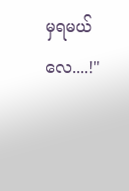မှရမယ်လေ....!"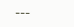---